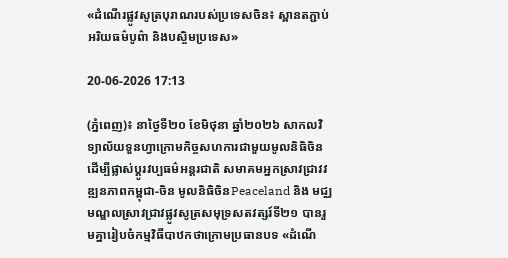«ដំណើរផ្លូវសូត្របុរាណរបស់ប្រទេសចិន៖ ស្ពានតភ្ជាប់អរិយធម៌បូព៌ា និងបស្ចិមប្រទេស»

20-06-2026 17:13

(ភ្នំពេញ)៖ នាថ្ងៃទី២០ ខែមិថុនា ឆ្នាំ២០២៦ សាកលវិទ្យាល័យទួនហ្វាក្រោមកិច្ចសហការជាមួយមូលនិធិចិនដេីម្បីផ្លាស់ប្តូរវប្បធម៌អន្តរជាតិ សមាគមអ្នកស្រាវជ្រាវវឌ្ឍនភាពកម្ពុជា-ចិន មូលនិធិចិនPeaceland និង មជ្ឈមណ្ឌលស្រាវជ្រាវផ្លូវសូត្រសមុទ្រសតវត្សរ៍ទី២១ បានរួមគ្នារៀបចំកម្មវិធីបាឋកថាក្រោមប្រធានបទ «ដំណើ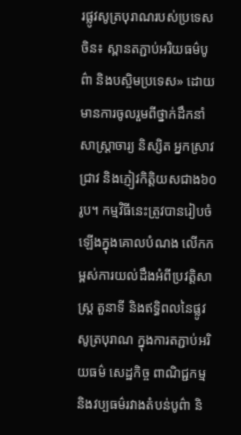រផ្លូវសូត្របុរាណរបស់ប្រទេសចិន៖ ស្ពានតភ្ជាប់អរិយធម៌បូព៌ា និងបស្ចិមប្រទេស» ដោយមានការចូលរួមពីថ្នាក់ដឹកនាំ សាស្ត្រាចារ្យ និស្សិត អ្នកស្រាវជ្រាវ និងភ្ញៀវកិត្តិយសជាង៦០រូប។ កម្មវិធីនេះត្រូវបានរៀបចំឡើងក្នុងគោលបំណង លើកកម្ពស់ការយល់ដឹងអំពីប្រវត្តិសាស្ត្រ តួនាទី និងឥទ្ធិពលនៃផ្លូវសូត្របុរាណ ក្នុងការតភ្ជាប់អរិយធម៌ សេដ្ឋកិច្ច ពាណិជ្ជកម្ម និងវប្បធម៌រវាងតំបន់បូព៌ា និ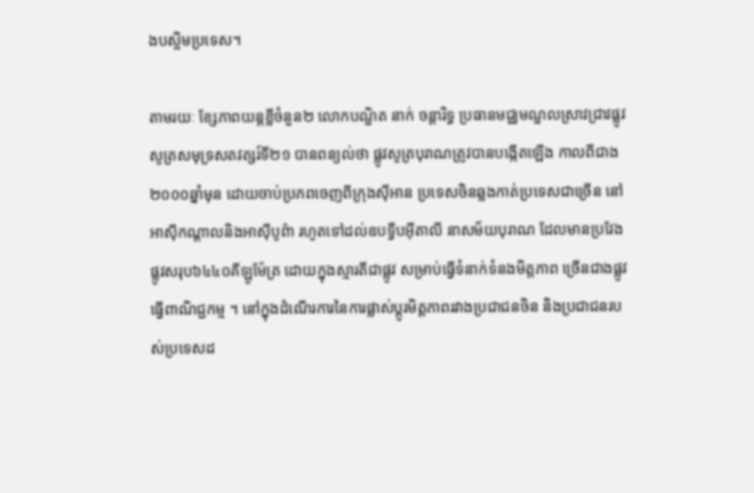ងបស្ចិមប្រទេស។

តាមរយៈ ខ្សែភាពយន្តខ្លីចំនួន២ លោកបណ្ឌិត នាក់ ចន្តារិទ្ធ ប្រធានមជ្ឈមណ្ឌលស្រាវជ្រាវផ្លូវសូត្រសមុទ្រសតវត្សរ៍ទី២១ បានពន្យល់ថា ផ្លូវសូត្របុរាណត្រូវបានបង្កើតឡើង កាលពីជាង ២០០០ឆ្នាំមុន ដោយចាប់ប្រភពចេញពីក្រុងស៊ីអាន ប្រទេសចិនឆ្លងកាត់ប្រទេសជាច្រើន នៅអាស៊ីកណ្តាលនិងអាស៊ីបូព៌ា រហូតទៅដល់ឧបទ្វីបអ៊ីតាលី នាសម័យបុរាណ ដែលមានប្រវែងផ្លូវសរុប៦៤៤០គីឡូម៉ែត្រ ដោយក្នុងស្មារតីជាផ្លូវ សម្រាប់ធ្វើទំនាក់ទំនងមិត្តភាព ច្រើនជាងផ្លូវ ធ្វើពាណិជ្ជកម្ម ។ នៅក្នុងដំណើរការនៃការផ្លាស់ប្តូរមិត្តភាពរវាងប្រជាជនចិន និងប្រជាជនរបស់ប្រទេសដ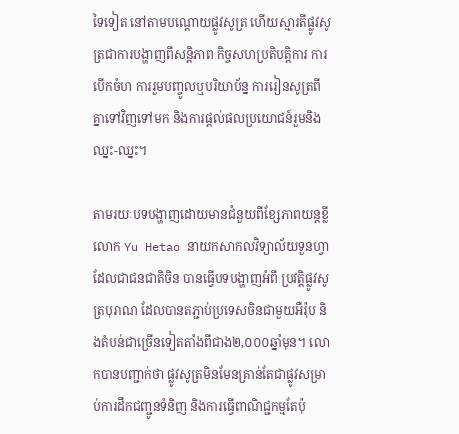ទៃទៀត នៅតាមបណ្តោយផ្លូវសូត្រ ហើយស្មារតីផ្លូវសូត្រជាការបង្ហាញពីសន្តិភាព កិច្ចសហប្រតិបត្តិការ ការបើកចំហ ការរួមបញ្ចូលឬបរិយាប័ន្ន ការរៀនសូត្រពីគ្នាទៅវិញទៅមក និងការផ្តល់ផលប្រយោជន៍រួមនិងឈ្នះ-ឈ្នះ។

តាមរយៈបទបង្ហាញដោយមានជំនួយពីខ្សែភាពយន្តខ្លី លោក Yu Hetao នាយកសាកលវិទ្យាល័យទួនហ្វា ដែលជាជនជាតិចិន បានធ្វើបទបង្ហាញអំពី ប្រវត្តិផ្លូវសូត្របុរាណ ដែលបានតភ្ជាប់ប្រទេសចិនជាមួយអឺរ៉ុប និងតំបន់ជាច្រើនទៀតតាំងពីជាង២,០០០ឆ្នាំមុន។ លោកបានបញ្ជាក់ថា ផ្លូវសូត្រមិនមែនគ្រាន់តែជាផ្លូវសម្រាប់ការដឹកជញ្ជូនទំនិញ និងការធ្វើពាណិជ្ជកម្មតែប៉ុ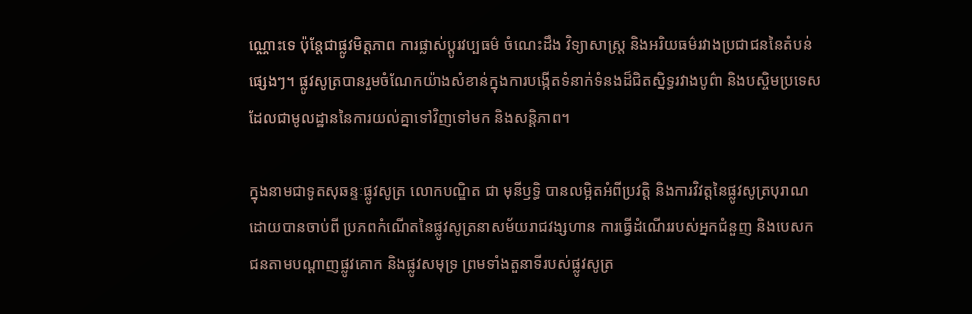ណ្ណោះទេ ប៉ុន្តែជាផ្លូវមិត្តភាព ការផ្លាស់ប្តូរវប្បធម៌ ចំណេះដឹង វិទ្យាសាស្ត្រ និងអរិយធម៌រវាងប្រជាជននៃតំបន់ផ្សេងៗ។ ផ្លូវសូត្របានរួមចំណែកយ៉ាងសំខាន់ក្នុងការបង្កើតទំនាក់ទំនងដ៏ជិតស្និទ្ធរវាងបូព៌ា និងបស្ចិមប្រទេស ដែលជាមូលដ្ឋាននៃការយល់គ្នាទៅវិញទៅមក និងសន្តិភាព។

ក្នុងនាមជាទូតសុឆន្ទៈផ្លូវសូត្រ លោកបណ្ឌិត ជា មុនីឫទ្ធិ បានលម្អិតអំពីប្រវត្តិ និងការវិវត្តនៃផ្លូវសូត្របុរាណដោយបានចាប់ពី ប្រភពកំណើតនៃផ្លូវសូត្រនាសម័យរាជវង្សហាន ការធ្វើដំណើររបស់អ្នកជំនួញ និងបេសកជនតាមបណ្តាញផ្លូវគោក និងផ្លូវសមុទ្រ ព្រមទាំងតួនាទីរបស់ផ្លូវសូត្រ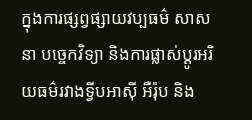ក្នុងការផ្សព្វផ្សាយវប្បធម៌ សាសនា បច្ចេកវិទ្យា និងការផ្លាស់ប្តូរអរិយធម៌រវាងទ្វីបអាស៊ី អឺរ៉ុប និង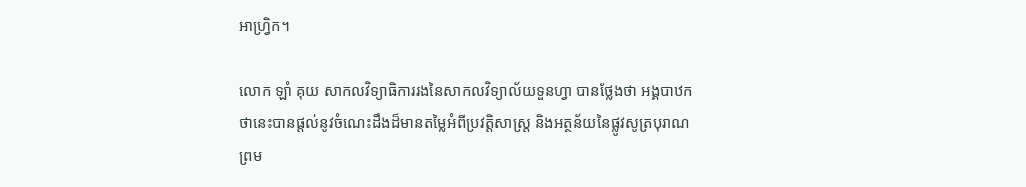អាហ្វ្រិក។

លោក ឡាំ គុយ សាកលវិទ្យាធិការរងនៃសាកលវិទ្យាល័យទួនហ្វា បានថ្លែងថា អង្គបាឋកថានេះបានផ្តល់នូវចំណេះដឹងដ៏មានតម្លៃអំពីប្រវត្តិសាស្ត្រ និងអត្ថន័យនៃផ្លូវសូត្របុរាណ ព្រម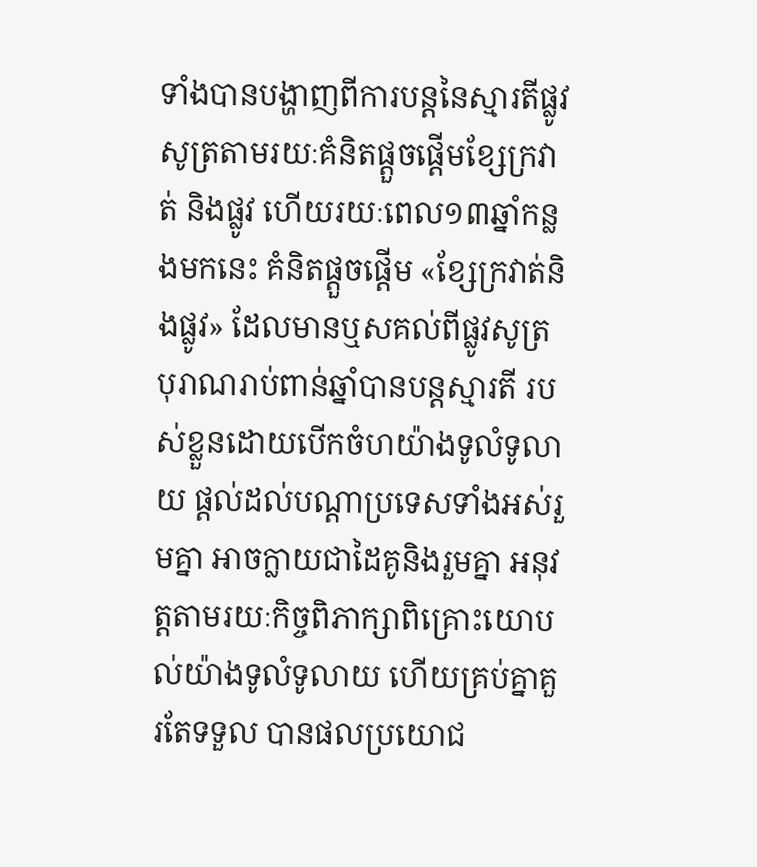ទាំងបានបង្ហាញពីការបន្តនៃស្មារតីផ្លូវសូត្រតាមរយៈគំនិតផ្តួចផ្តើមខ្សែក្រវាត់ និងផ្លូវ ហើយរយៈពេល១៣ឆ្នាំកន្លងមកនេះ គំនិតផ្តួចផ្តើម «ខ្សែក្រវាត់និងផ្លូវ» ដែលមានឬសគល់ពីផ្លូវសូត្រ បុរាណរាប់ពាន់ឆ្នាំបានបន្តស្មារតី របស់ខ្លួនដោយបើកចំហយ៉ាងទូលំទូលាយ ផ្តល់ដល់បណ្តាប្រទេសទាំងអស់រួមគ្នា អាចក្លាយជាដៃគូនិងរួមគ្នា អនុវត្តតាមរយៈកិច្ចពិភាក្សាពិគ្រោះយោបល់យ៉ាងទូលំទូលាយ ហើយគ្រប់គ្នាគួរតែទទួល បានផលប្រយោជ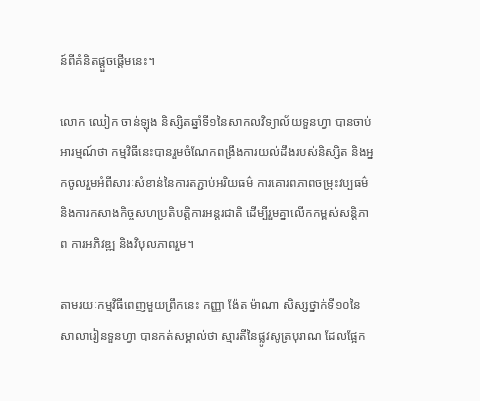ន៍ពីគំនិតផ្តួចផ្តើមនេះ។

លោក ឈៀក ចាន់ឡុង និស្សិតឆ្នាំទី១នៃសាកលវិទ្យាល័យទួនហ្វា បានចាប់អារម្មណ៍ថា កម្មវិធីនេះបានរួមចំណែកពង្រឹងការយល់ដឹងរបស់និស្សិត និងអ្នកចូលរួមអំពីសារៈសំខាន់នៃការតភ្ជាប់អរិយធម៌ ការគោរពភាពចម្រុះវប្បធម៌ និងការកសាងកិច្ចសហប្រតិបត្តិការអន្តរជាតិ ដើម្បីរួមគ្នាលើកកម្ពស់សន្តិភាព ការអភិវឌ្ឍ និងវិបុលភាពរួម។

តាមរយៈកម្មវិធីពេញមួយព្រឹកនេះ កញ្ញា ង៉ែត ម៉ាណា សិស្សថ្នាក់ទី១០នៃសាលារៀនទួនហ្វា បានកត់សម្គាល់ថា ស្មារតីនៃផ្លូវសូត្របុរាណ ដែលផ្អែក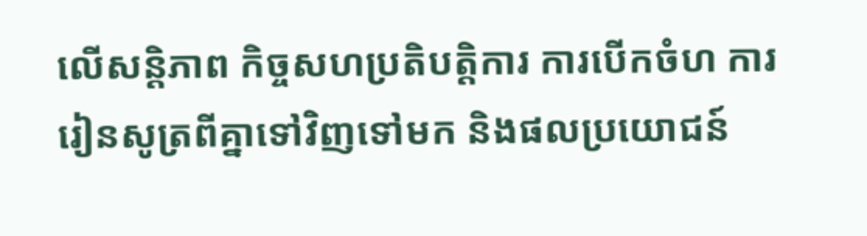លើសន្តិភាព កិច្ចសហប្រតិបត្តិការ ការបើកចំហ ការរៀនសូត្រពីគ្នាទៅវិញទៅមក និងផលប្រយោជន៍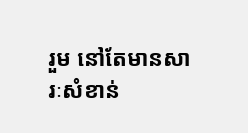រួម នៅតែមានសារៈសំខាន់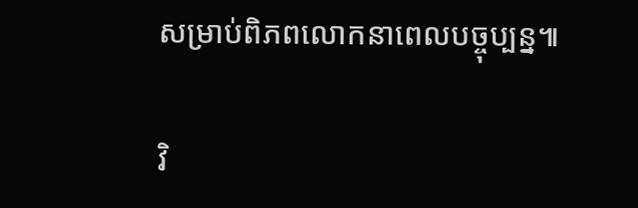សម្រាប់ពិភពលោកនាពេលបច្ចុប្បន្ន៕

វិ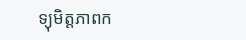ទ្យុមិត្តភាពក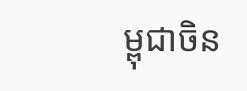ម្ពុជាចិន